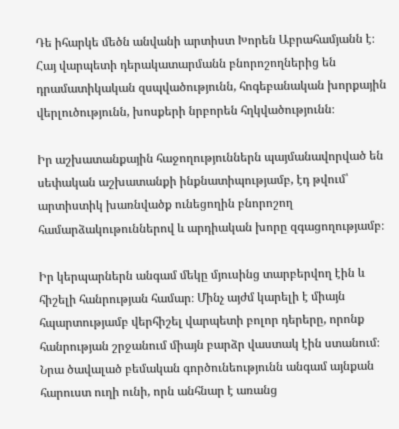Դե իհարկե մեծն անվանի արտիստ Խորեն Աբրահամյանն է։ Հայ վարպետի դերակատարմանն բնորոշողներից են դրամատիկական զսպվածությունն, հոգեբանական խորքային վերլուծությունն, խոսքերի նրբորեն հղկվածությունն։

Իր աշխատանքային հաջողություններն պայմանավորված են սեփական աշխատանքի ինքնատիպությամբ, էդ թվում՝ արտիստիկ խառնվածք ունեցողին բնորոշող համարձակութուններով և արդիական խորը զգացողությամբ։

Իր կերպարներն անգամ մեկը մյուսինց տարբերվող էին և հիշելի հանրության համար։ Մինչ այժմ կարելի է միայն հպարտությամբ վերհիշել վարպետի բոլոր դերերը, որոնք հանրության շրջանում միայն բարձր վաստակ էին ստանում։
Նրա ծավալած բեմական գործունեությունն անգամ այնքան հարուստ ուղի ունի, որն անհնար է առանց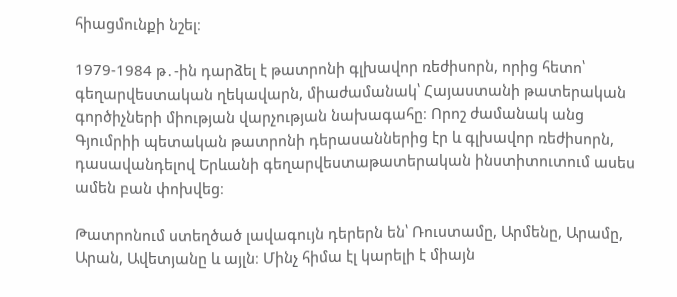հիացմունքի նշել։

1979-1984 թ․-ին դարձել է թատրոնի գլխավոր ռեժիսորն, որից հետո՝ գեղարվեստական ղեկավարն, միաժամանակ՝ Հայաստանի թատերական գործիչների միության վարչության նախագահը։ Որոշ ժամանակ անց Գյումրիի պետական թատրոնի դերասաններից էր և գլխավոր ռեժիսորն, դասավանդելով Երևանի գեղարվեստաթատերական ինստիտուտում ասես ամեն բան փոխվեց։

Թատրոնում ստեղծած լավագույն դերերն են՝ Ռուստամը, Արմենը, Արամը, Արան, Ավետյանը և այլն։ Մինչ հիմա էլ կարելի է միայն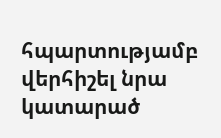հպարտությամբ վերհիշել նրա կատարած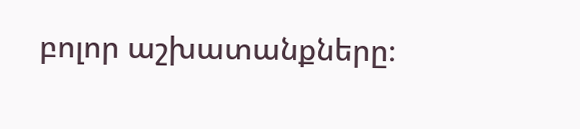բոլոր աշխատանքները։